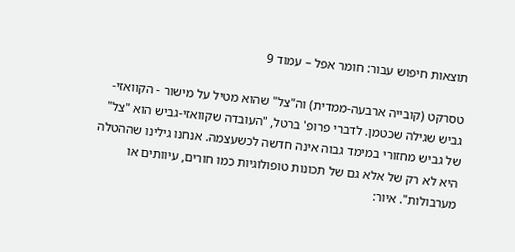תוצאות חיפוש עבור: חומר אפל – עמוד 9

טסרקט (קובייה ארבעה-ממדית) וה"צל" שהוא מטיל על מישור - הקוואזי-גביש שגילה שכטמן. לדברי פרופ' ברטל, "העובדה שקוואזי-גביש הוא "צל" של גביש מחזורי במימד גבוה אינה חדשה לכשעצמה. אנחנו גילינו שההטלה היא לא רק של אלא גם של תכונות טופולוגיות כמו חורים, עיוותים או מערבולות". איור: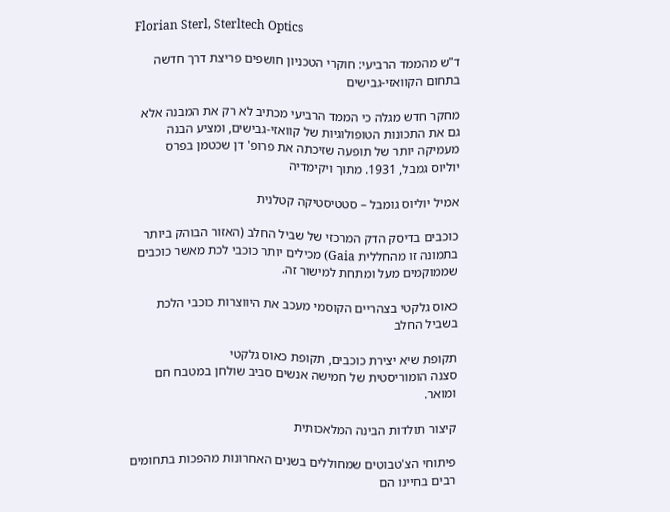Florian Sterl, Sterltech Optics

ד"ש מהממד הרביעי: חוקרי הטכניון חושפים פריצת דרך חדשה בתחום הקוואזי-גבישים

מחקר חדש מגלה כי הממד הרביעי מכתיב לא רק את המבנה אלא גם את התכונות הטופולוגיות של קוואזי-גבישים, ומציע הבנה מעמיקה יותר של תופעה שזיכתה את פרופ' דן שכטמן בפרס
יוליוס גמבל, 1931. מתוך ויקימדיה

אמיל יוליוס גומבל – סטטיסטיקה קטלנית

כוכבים בדיסק הדק המרכזי של שביל החלב (האזור הבוהק ביותר בתמונה זו מהחללית Gaia) מכילים יותר כוכבי לכת מאשר כוכבים שממוקמים מעל ומתחת למישור זה.

כאוס גלקטי בצהריים הקוסמי מעכב את היווצרות כוכבי הלכת בשביל החלב

תקופת שיא יצירת כוכבים, תקופת כאוס גלקטי
סצנה הומוריסטית של חמישה אנשים סביב שולחן במטבח חם ומואר.

קיצור תולדות הבינה המלאכותית

פיתוחי הצ'טבוטים שמחוללים בשנים האחרונות מהפכות בתחומים רבים בחיינו הם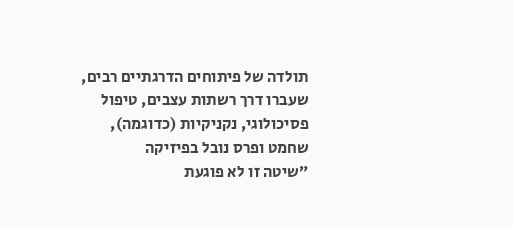תולדה של פיתוחים הדרגתיים רבים, שעברו דרך רשתות עצבים, טיפול פסיכולוגי, נקניקיות (כדוגמה), שחמט ופרס נובל בפיזיקה
״שיטה זו לא פוגעת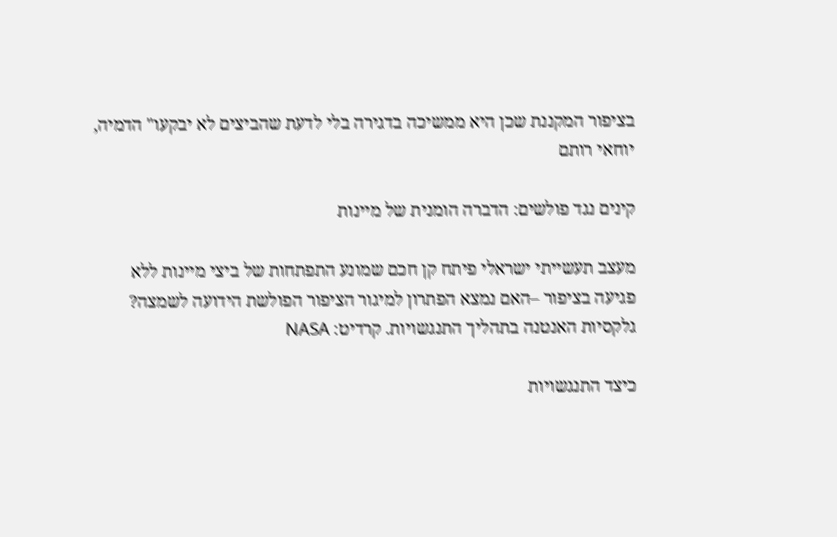בציפור המקננת שכן היא ממשיכה בדגירה בלי לדעת שהביצים לא יבקעו" הדמיה, יוחאי רותם

קינים נגד פולשים: הדברה הומנית של מיינות

מעצב תעשייתי ישראלי פיתח קן חכם שמונע התפתחות של ביצי מיינות ללא פגיעה בציפור –האם נמצא הפתרון למיגור הציפור הפולשת הידועה לשמצה?
גלקסיות האנטנה בתהליך התנגשויות. קרדיט: NASA

כיצד התנגשויות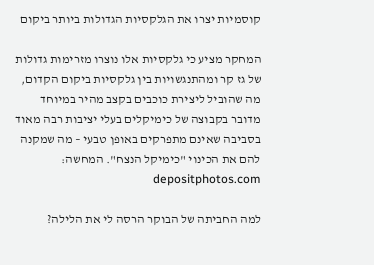קוסמיות יצרו את הגלקסיות הגדולות ביותר ביקום

המחקר מציע כי גלקסיות אלו נוצרו מזרימות גדולות של גז קר ומהתנגשויות בין גלקסיות ביקום הקדום, מה שהוביל ליצירת כוכבים בקצב מהיר במיוחד
מדובר בקבוצה של כימיקלים בעלי יציבות רבה מאוד בסביבה שאינם מתפרקים באופן טבעי – מה שמקנה להם את הכינוי "כימיקל הנצח". המחשה: depositphotos.com

למה החביתה של הבוקר הרסה לי את הלילה?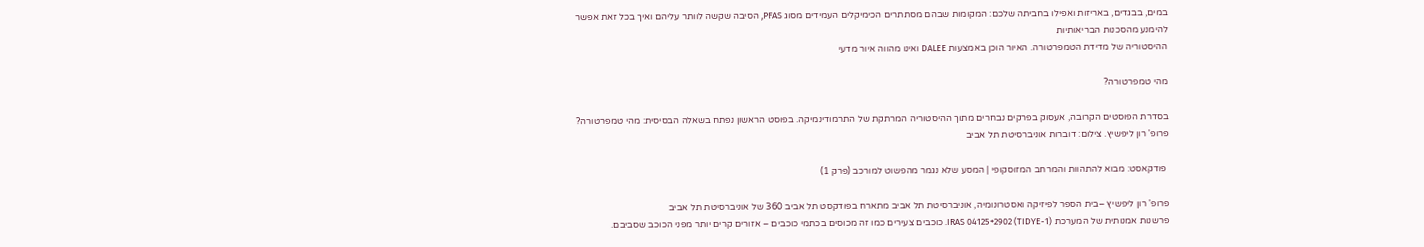במים, בבגדים, באריזות ואפילו בחביתה שלכם: המקומות שבהם מסתתרים הכימיקלים העמידים מסוג PFAS, הסיבה שקשה לוותר עליהם ואיך בכל זאת אפשר להימנע מהסכנות הבריאותיות
ההיסטוריה של מדידת הטמפרטורה. האיור הוכן באמצעות DALEE ואינו מהווה איור מדעי

מהי טמפרטורה?

בסדרת הפוסטים הקרובה, אעסוק בפרקים נבחרים מתוך ההיסטוריה המרתקת של התרמודינמיקה. בפוסט הראשון נפתח בשאלה הבסיסית: מהי טמפרטורה?
פרופ' רון ליפשיץ. צילום: דוברות אוניברסיטת תל אביב

 פודקאסט: מבוא להתהוות והמרחב המזוסקופי | המסע שלא נגמר מהפשוט למורכב (פרק 1)

פרופ' רון ליפשיץ –בית הספר לפיזיקה ואסטרונומיה, אוניברסיטת תל אביב מתארח בפודקסט תל אביב 360 של אוניברסיטת תל אביב
פרשנות אמנותית של המערכת IRAS 04125+2902 (TIDYE-1). כוכבים צעירים כמו זה מכוסים בכתמי כוכבים – אזורים קרים יותר מפני הכוכב שסביבם.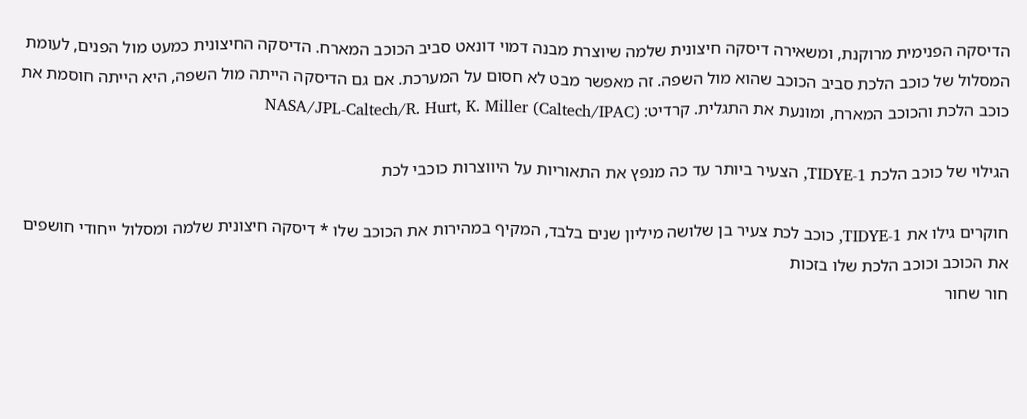הדיסקה הפנימית מרוקנת, ומשאירה דיסקה חיצונית שלמה שיוצרת מבנה דמוי דונאט סביב הכוכב המארח. הדיסקה החיצונית כמעט מול הפנים, לעומת המסלול של כוכב הלכת סביב הכוכב שהוא מול השפה. זה מאפשר מבט לא חסום על המערכת. אם גם הדיסקה הייתה מול השפה, היא הייתה חוסמת את כוכב הלכת והכוכב המארח, ומונעת את התגלית. קרדיט: NASA/JPL-Caltech/R. Hurt, K. Miller (Caltech/IPAC)

הגילוי של כוכב הלכת TIDYE-1, הצעיר ביותר עד כה מנפץ את התאוריות על היווצרות כוכבי לכת

חוקרים גילו את TIDYE-1, כוכב לכת צעיר בן שלושה מיליון שנים בלבד, המקיף במהירות את הכוכב שלו * דיסקה חיצונית שלמה ומסלול ייחודי חושפים את הכוכב וכוכב הלכת שלו בזכות
חור שחור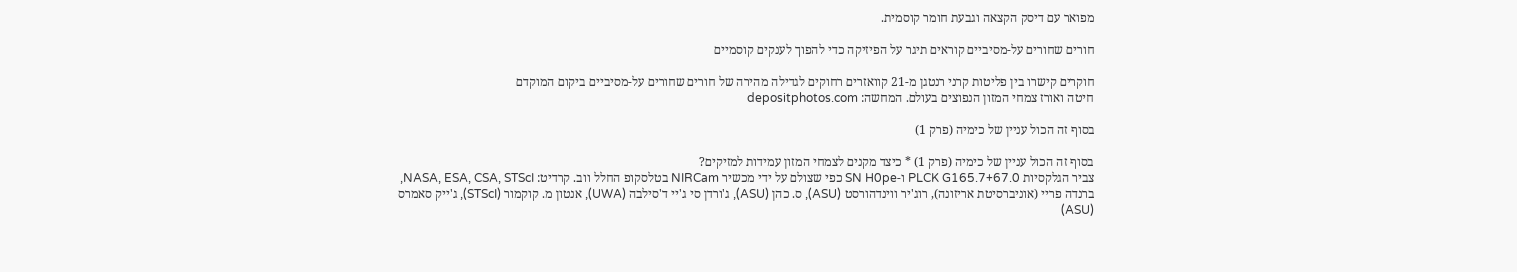מפואר עם דיסק הקצאה וגבעת חומר קוסמית.

חורים שחורים על-מסיביים קוראים תיגר על הפיזיקה כדי להפוך לענקים קוסמיים

חוקרים קישרו בין פליטות קרני רנטגן מ-21 קוואזרים רחוקים לגדילה מהירה של חורים שחורים על-מסיביים ביקום המוקדם
חיטה ואורז צמחי המזון הנפוצים בעולם. המחשה: depositphotos.com

בסוף זה הכול עניין של כימיה (פרק 1)

בסוף זה הכול עניין של כימיה (פרק 1) * כיצד מקנים לצמחי המזון עמידות למזיקים?
צביר הגלקסיות PLCK G165.7+67.0 ו-SN H0pe כפי שצולם על ידי מכשיר NIRCam בטלסקופ החלל ווב. קרדיט: NASA, ESA, CSA, STScI, ברנדה פריי (אוניברסיטת אריזונה), רוג'יר ווינדהורסט (ASU), ס. כהן (ASU), ג'ורדן סי ג'יי ד'סילבה (UWA), אנטון מ. קוקמור (STScI), ג'ייק סאמרס (ASU)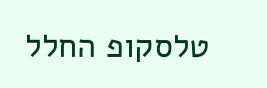טלסקופ החלל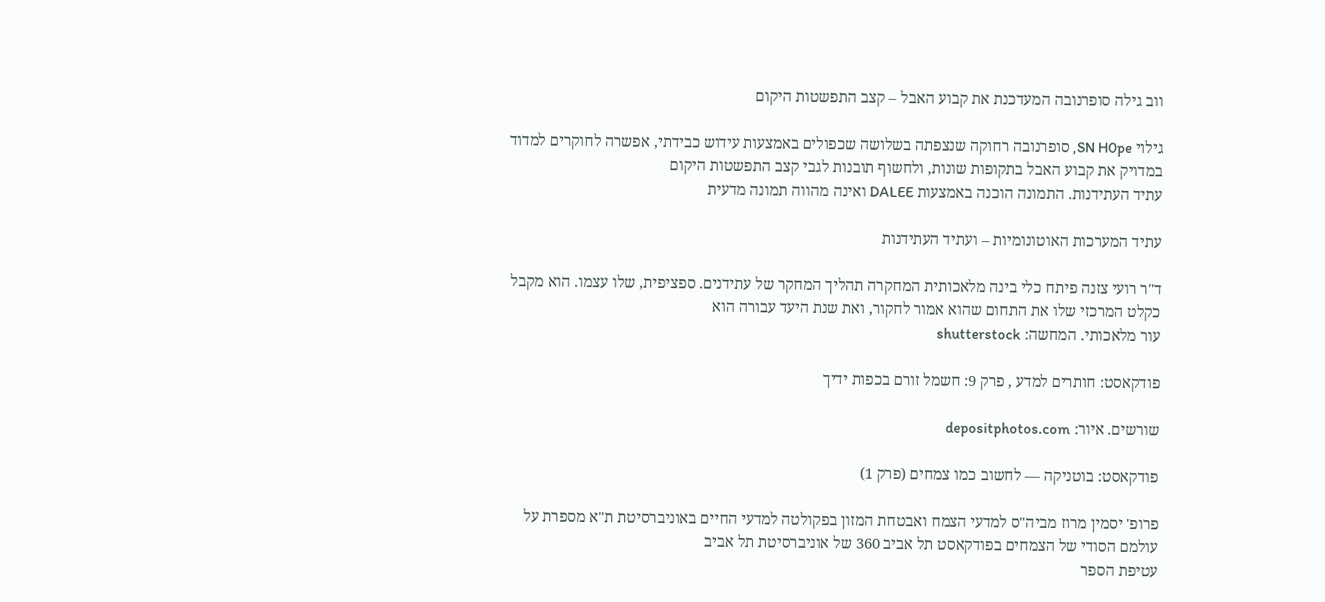ווב גילה סופרנובה המעדכנת את קבוע האבל – קצב התפשטות היקום

גילוי SN H0pe, סופרנובה רחוקה שנצפתה בשלושה שכפולים באמצעות עידוש כבידתי, אפשרה לחוקרים למדוד במדויק את קבוע האבל בתקופות שונות, ולחשוף תובנות לגבי קצב התפשטות היקום
עתיד העתידנות. התמונה הוכנה באמצעות DALEE ואינה מהווה תמונה מדעית

עתיד המערכות האוטונומיות – ועתיד העתידנות

ד"ר רועי צזנה פיתח כלי בינה מלאכותית המחקרה תהליך המחקר של עתידנים. ספציפית, שלו עצמו. הוא מקבל כקלט המרכזי שלו את התחום שהוא אמור לחקור, ואת שנת היעד עבורה הוא
עור מלאכותי. המחשה: shutterstock

פודקאסט: חותרים למדע , פרק 9: חשמל זורם בכפות ידיך

שורשים. איור: depositphotos.com

פודקאסט: בוטניקה — לחשוב כמו צמחים (פרק 1)

פרופ' יסמין מרוז מביה"ס למדעי הצמח ואבטחת המזון בפקולטה למדעי החיים באוניברסיטת ת"א מספרת על עולמם הסודי של הצמחים בפודקאסט תל אביב 360 של אוניברסיטת תל אביב
עטיפת הספר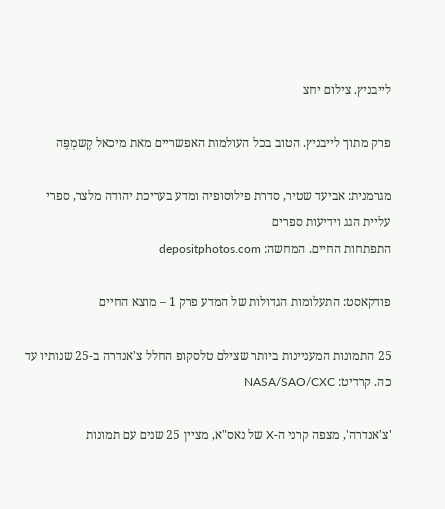לייבניץ. צילום יחצ

פרק מתוך לייבניץ. הטוב בכל העולמות האפשריים מאת מיכאל קֶשמְפֶּה

מגרמנית: אביעד שטיר, סדרת פילוסופיה ומדע בעריכת יהודה מלצר, ספרי עליית הגג וידיעות ספרים
התפתחות החיים. המחשה: depositphotos.com

פודקאסט: התעלומות הגדולות של המדע פרק 1 – מוצא החיים

25 התמונות המעניינות ביותר שצילם טלסקופ החלל צ'אנדרה ב-25 שנותיו עד כה. קרדיט: NASA/SAO/CXC

'צ'אנדרה', מצפה קרני ה-X של נאס"א, מציין 25 שנים עם תמונות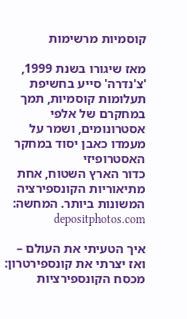קוסמיות מרשימות

מאז שיגורו בשנת 1999, 'צ'נדרה' סייע בחשיפת תעלומות קוסמיות, תמך במחקרם של אלפי אסטרונומים, ושמר על מעמדו כאבן יסוד במחקר האסטרופיזי
כדור הארץ השטוח, אחת מתיאוריות הקונספירציה המשונות ביותר. המחשה: depositphotos.com

איך הטעיתי את העולם – ואז יצרתי את קונספירטרון: מכסח הקונספירציות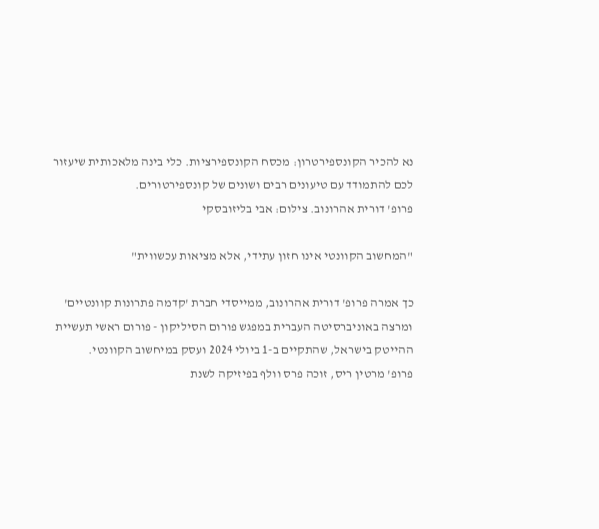נא להכיר הקונספירטרון: מכסח הקונספירציות. כלי בינה מלאכותית שיעזור לכם להתמודד עם טיעונים רבים ושונים של קונספירטורים.
פרופ' דורית אהרונוב. צילום: אבי בליזובסקי

"המחשוב הקוונטי אינו חזון עתידי, אלא מציאות עכשווית"

כך אמרה פרופ' דורית אהרונוב, ממייסדי חברת 'קדמה פתרונות קוונטיים' ומרצה באוניברסיטה העברית במפגש פורום הסיליקון - פורום ראשי תעשיית ההייטק בישראל, שהתקיים ב-1 ביולי 2024 ועסק במיחשוב הקוונטי.
פרופ' מרטין ריס, זוכה פרס וולף בפיזיקה לשנת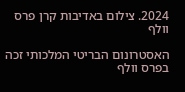2024. צילום באדיבות קרן פרס וולף

האסטרונום הבריטי המלכותי זכה בפרס וולף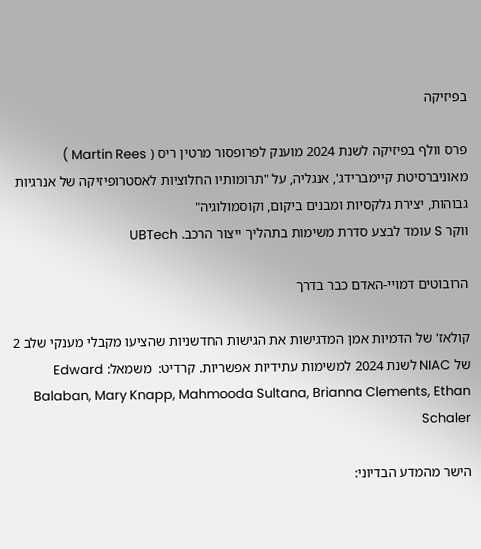בפיזיקה

פרס וולף בפיזיקה לשנת 2024 מוענק לפרופסור מרטין ריס ( Martin Rees ) מאוניברסיטת קיימברידג', אנגליה, על "תרומותיו החלוציות לאסטרופיזיקה של אנרגיות גבוהות, יצירת גלקסיות ומבנים ביקום, וקוסמולוגיה"
ווקר S עומד לבצע סדרת משימות בתהליך ייצור הרכב. UBTech

הרובוטים דמויי-האדם כבר בדרך

קולאז' של הדמיות אמן המדגישות את הגישות החדשניות שהציעו מקבלי מענקי שלב 2 של NIAC לשנת 2024 למשימות עתידיות אפשריות. קרדיט:  משמאל: Edward Balaban, Mary Knapp, Mahmooda Sultana, Brianna Clements, Ethan Schaler

הישר מהמדע הבדיוני: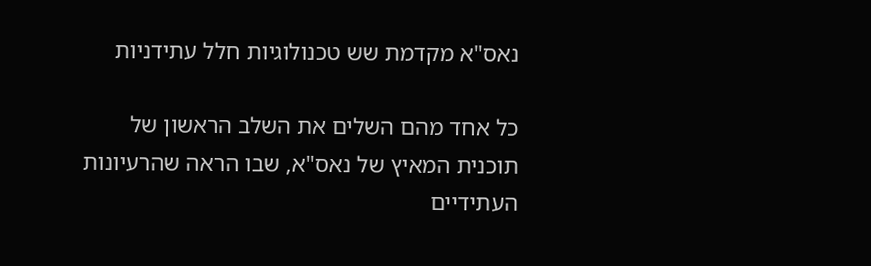נאס"א מקדמת שש טכנולוגיות חלל עתידניות

כל אחד מהם השלים את השלב הראשון של תוכנית המאיץ של נאס"א, שבו הראה שהרעיונות העתידיים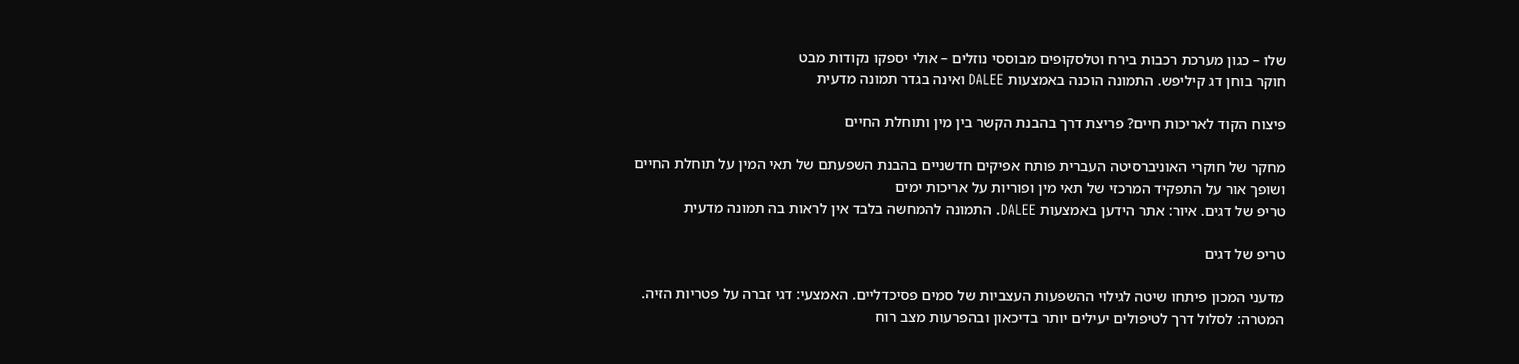שלו – כגון מערכת רכבות בירח וטלסקופים מבוססי נוזלים – אולי יספקו נקודות מבט
חוקר בוחן דג קיליפש. התמונה הוכנה באמצעות DALEE ואינה בגדר תמונה מדעית

פיצוח הקוד לאריכות חיים? פריצת דרך בהבנת הקשר בין מין ותוחלת החיים

מחקר של חוקרי האוניברסיטה העברית פותח אפיקים חדשניים בהבנת השפעתם של תאי המין על תוחלת החיים ושופך אור על התפקיד המרכזי של תאי מין ופוריות על אריכות ימים
טריפ של דגים. איור: אתר הידען באמצעות DALEE. התמונה להמחשה בלבד אין לראות בה תמונה מדעית

טריפ של דגים

מדעני המכון פיתחו שיטה לגילוי ההשפעות העצביות של סמים פסיכדליים. האמצעי: דגי זברה על פטריות הזיה. המטרה: לסלול דרך לטיפולים יעילים יותר בדיכאון ובהפרעות מצב רוח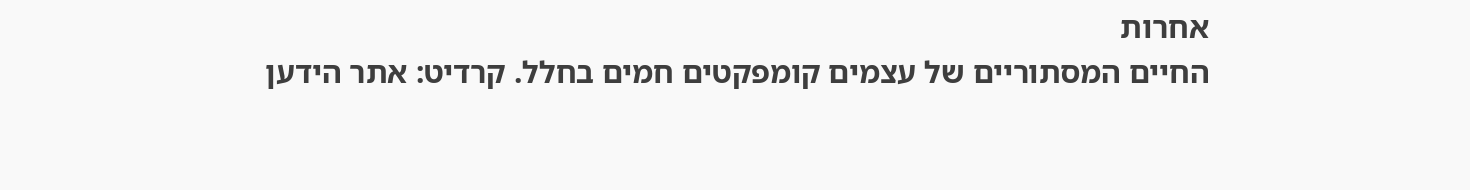אחרות
החיים המסתוריים של עצמים קומפקטים חמים בחלל. קרדיט: אתר הידען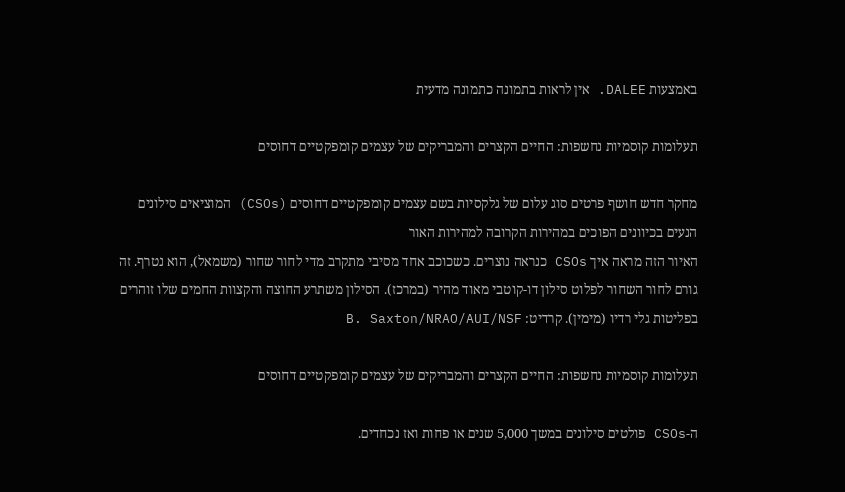באמצעות DALEE. אין לראות בתמונה כתמונה מדעית

תעלומות קוסמיות נחשפות: החיים הקצרים והמבריקים של עצמים קומפקטיים דחוסים

מחקר חדש חושף פרטים סוג עלום של גלקסיות בשם עצמים קומפקטיים דחוסים (CSOs) המוציאים סילונים הנעים בכיוונים הפוכים במהירות הקרובה למהירות האור
האיור הזה מראה איך CSOs כנראה נוצרים. כשכוכב אחד מסיבי מתקרב מדי לחור שחור (משמאל), הוא נטרף. זה גורם לחור השחור לפלוט סילון דו-קוטבי מאוד מהיר (במרכז). הסילון משתרע החוצה והקצוות החמים שלו זוהרים בפליטות גלי רדיו (מימין). קרדיט: B. Saxton/NRAO/AUI/NSF

תעלומות קוסמיות נחשפות: החיים הקצרים והמבריקים של עצמים קומפקטיים דחוסים

ה-CSOs פולטים סילונים במשך 5,000 שנים או פחות ואז נכחדים.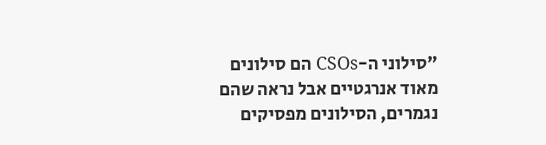"סילוני ה-CSOs הם סילונים מאוד אנרגטיים אבל נראה שהם נגמרים, הסילונים מפסיקים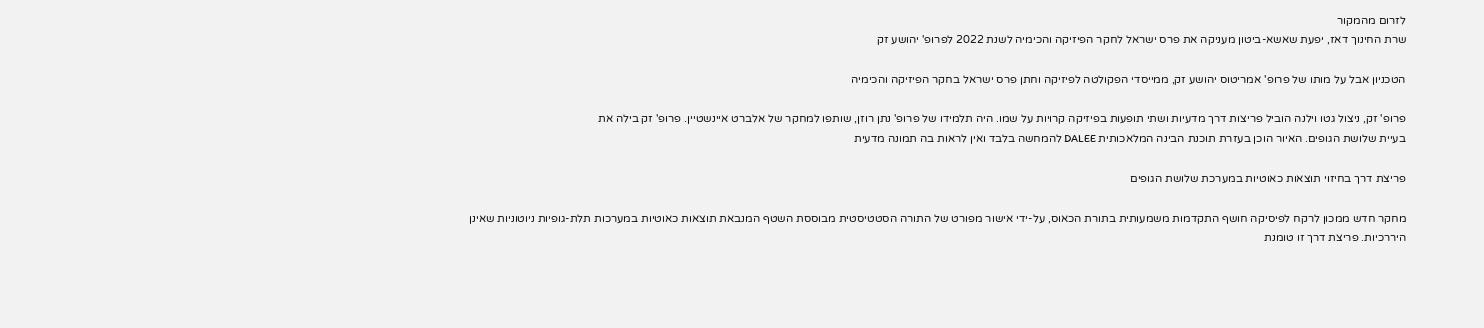לזרום מהמקור
שרת החינוך דאז, יפעת שאשא-ביטון מעניקה את פרס ישראל לחקר הפיזיקה והכימיה לשנת 2022 לפרופ' יהושע זק

הטכניון אבל על מותו של פרופ' אמריטוס יהושע זק, ממייסדי הפקולטה לפיזיקה וחתן פרס ישראל בחקר הפיזיקה והכימיה

פרופ' זק, ניצול גטו וילנה הוביל פריצות דרך מדעיות ושתי תופעות בפיזיקה קרויות על שמו. היה תלמידו של פרופ' נתן רוזן, שותפו למחקר של אלברט איינשטיין. פרופ' זק בילה את
בעיית שלושת הגופים. האיור הוכן בעזרת תוכנת הבינה המלאכותית DALEE להמחשה בלבד ואין לראות בה תמונה מדעית

פריצת דרך בחיזוי תוצאות כאוטיות במערכת שלושת הגופים

מחקר חדש ממכון לרקח לפיסיקה חושף התקדמות משמעותית בתורת הכאוס, על-ידי אישור מפורט של התורה הסטטיסטית מבוססת השטף המנבאת תוצאות כאוטיות במערכות תלת-גופיות ניוטוניות שאינן היררכיות. פריצת דרך זו טומנת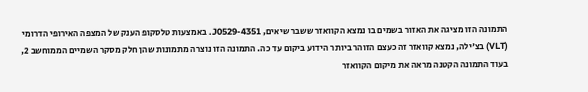התמונה הזו מציגה את האזור בשמים בו נמצא הקוואזר ששבר שיאים, J0529-4351. באמצעות טלסקופ הענק של המצפה האירופי הדרומי (VLT) בצ'ילה, נמצא קוואזר זה כעצם הזוהר ביותר הידוע ביקום עד כה. התמונה הזו נוצרה מתמונות שהן חלק מסקר השמיים הממוחשב 2, בעוד התמונה הקטנה מראה את מיקום הקוואזר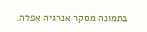בתמונה מסקר אנרגיה אפלה.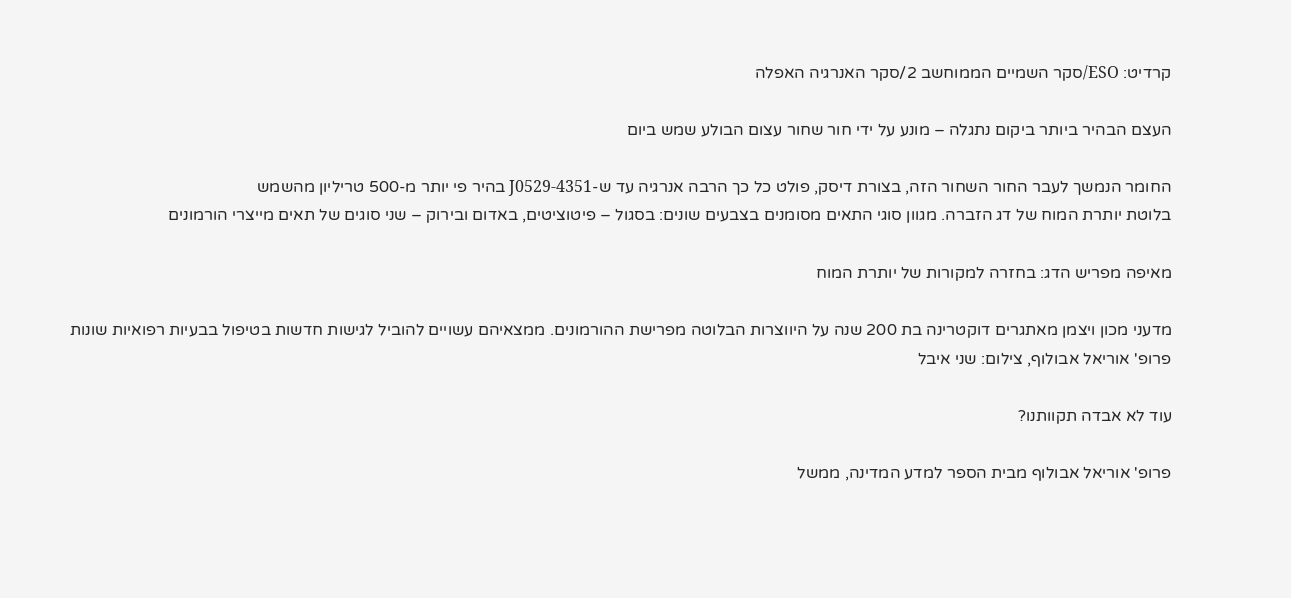קרדיט: ESO/סקר השמיים הממוחשב 2/סקר האנרגיה האפלה

העצם הבהיר ביותר ביקום נתגלה – מונע על ידי חור שחור עצום הבולע שמש ביום

החומר הנמשך לעבר החור השחור הזה, בצורת דיסק, פולט כל כך הרבה אנרגיה עד ש-J0529-4351 בהיר פי יותר מ-500 טריליון מהשמש
בלוטת יותרת המוח של דג הזברה. מגוון סוגי התאים מסומנים בצבעים שונים: בסגול – פיטוציטים, באדום ובירוק – שני סוגים של תאים מייצרי הורמונים

מאיפה מפריש הדג: בחזרה למקורות של יותרת המוח

מדעני מכון ויצמן מאתגרים דוקטרינה בת 200 שנה על היווצרות הבלוטה מפרישת ההורמונים. ממצאיהם עשויים להוביל לגישות חדשות בטיפול בבעיות רפואיות שונות
פרופ' אוריאל אבולוף, צילום: שני איבל

עוד לא אבדה תקוותנו?

פרופ' אוריאל אבולוף מבית הספר למדע המדינה, ממשל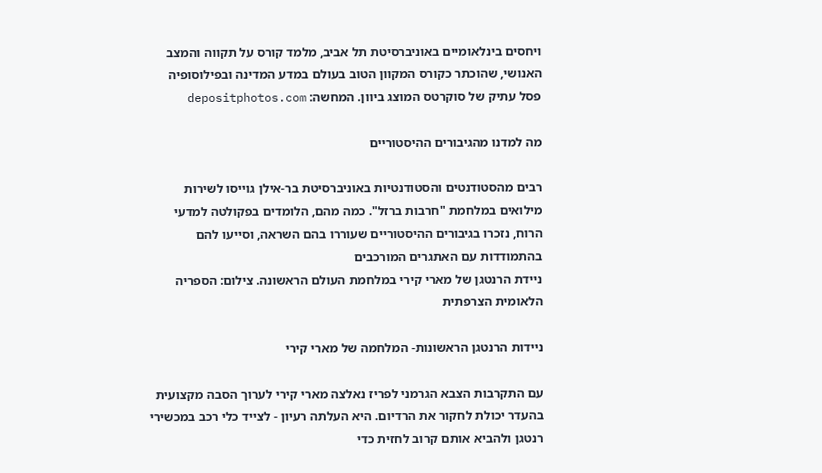ויחסים בינלאומיים באוניברסיטת תל אביב, מלמד קורס על תקווה והמצב האנושי, שהוכתר כקורס המקוון הטוב בעולם במדע המדינה ובפילוסופיה
פסל עתיק של סוקרטס המוצג ביוון. המחשה: depositphotos.com

מה למדנו מהגיבורים ההיסטוריים

רבים מהסטודנטים והסטודנטיות באוניברסיטת בר-אילן גוייסו לשירות מילואים במלחמת "חרבות ברזל". כמה מהם, הלומדים בפקולטה למדעי הרוח, נזכרו בגיבורים ההיסטוריים שעוררו בהם השראה, וסייעו להם בהתמודדות עם האתגרים המורכבים
ניידת הרנטגן של מארי קירי במלחמת העולם הראשונה. צילום: הספריה הלאומית הצרפתית

ניידות הרנטגן הראשונות- המלחמה של מארי קירי

עם התקרבות הצבא הגרמני לפריז נאלצה מארי קירי לערוך הסבה מקצועית בהעדר יכולת לחקור את הרדיום. היא העלתה רעיון - לצייד כלי רכב במכשירי רנטגן ולהביא אותם קרוב לחזית כדי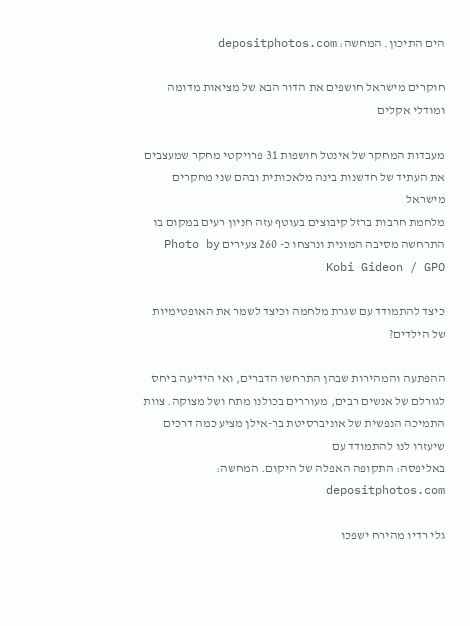הים התיכון. המחשה: depositphotos.com

חוקרים מישראל חושפים את הדור הבא של מציאות מדומה ומודלי אקלים

מעבדות המחקר של אינטל חושפות 31 פרויקטי מחקר שמעצבים את העתיד של חדשנות בינה מלאכותית ובהם שני מחקרים מישראל
מלחמת חרבות ברזל קיבוצים בעוטף עזה חניון רעים במקום בו התרחשה מסיבה המונית ונרצחו כ- 260 צעירים Photo by Kobi Gideon / GPO

כיצד להתמודד עם שגרת מלחמה וכיצד לשמר את האופטימיות של הילדים?

ההפתעה והמהירות שבהן התרחשו הדברים, ואי הידיעה ביחס לגורלם של אנשים רבים, מעוררים בכולנו מתח ושל מצוקה. צוות התמיכה הנפשית של אוניברסיטת בר-אילן מציע כמה דרכים שיעזרו לנו להתמודד עם
באליפסה: התקופה האפלה של היקום. המחשה: depositphotos.com

גלי רדיו מהירח ישפכו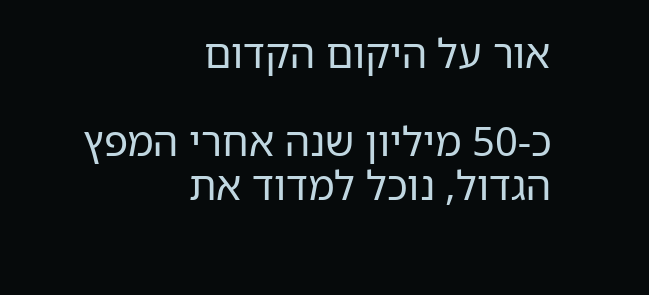אור על היקום הקדום

כ-50 מיליון שנה אחרי המפץ הגדול, נוכל למדוד את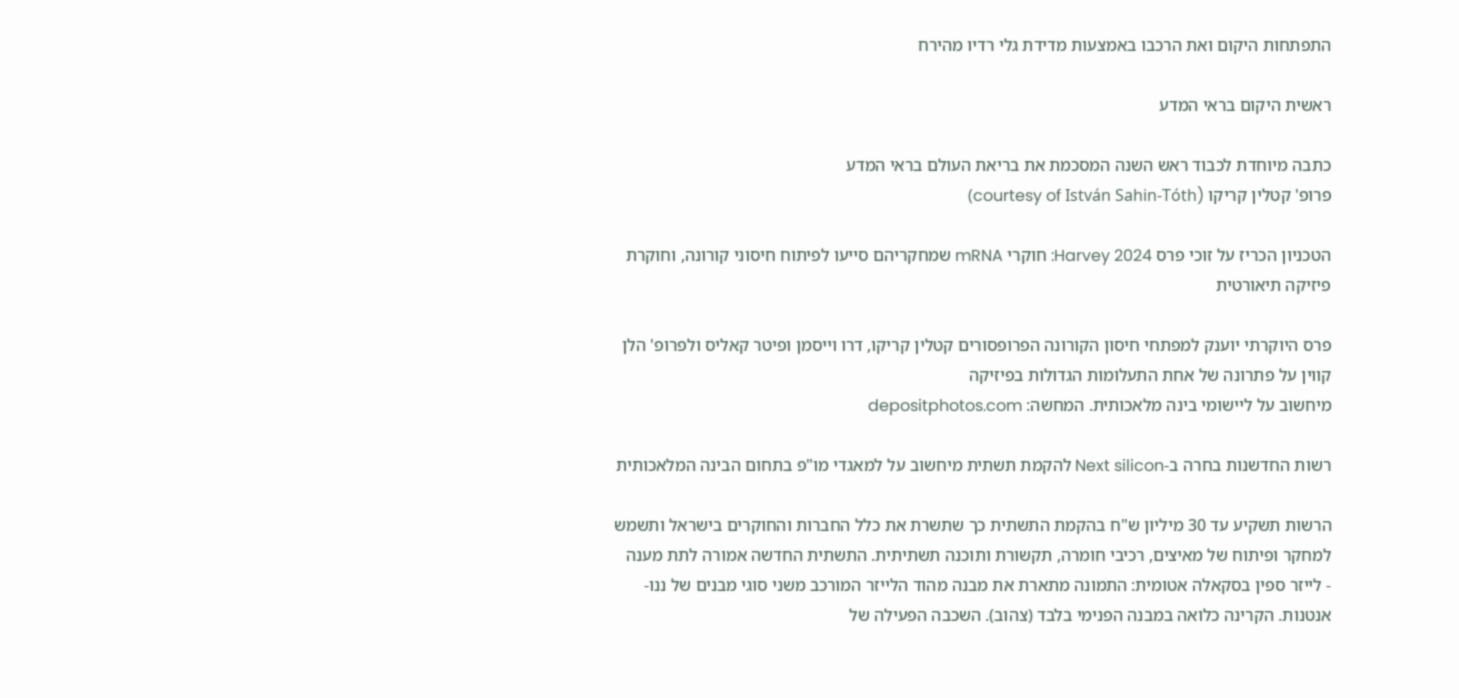התפתחות היקום ואת הרכבו באמצעות מדידת גלי רדיו מהירח

ראשית היקום בראי המדע

כתבה מיוחדת לכבוד ראש השנה המסכמת את בריאת העולם בראי המדע
פרופ' קטלין קריקו (courtesy of István Sahin-Tóth)

הטכניון הכריז על זוכי פרס Harvey 2024: חוקרי mRNA שמחקריהם סייעו לפיתוח חיסוני קורונה, וחוקרת פיזיקה תיאורטית

פרס היוקרתי יוענק למפתחי חיסון הקורונה הפרופסורים קטלין קריקו, דרו וייסמן ופיטר קאליס ולפרופ' הלן קווין על פתרונה של אחת התעלומות הגדולות בפיזיקה
מיחשוב על ליישומי בינה מלאכותית. המחשה: depositphotos.com

רשות החדשנות בחרה ב-Next silicon להקמת תשתית מיחשוב על למאגדי מו"פ בתחום הבינה המלאכותית

הרשות תשקיע עד 30 מיליון ש"ח בהקמת התשתית כך שתשרת את כלל החברות והחוקרים בישראל ותשמש למחקר ופיתוח של מאיצים, רכיבי חומרה, תקשורת ותוכנה תשתיתית. התשתית החדשה אמורה לתת מענה
- לייזר ספין בסקאלה אטומית: התמונה מתארת את מבנה מהוד הלייזר המורכב משני סוגי מבנים של ננו-אנטנות. הקרינה כלואה במבנה הפנימי בלבד (צהוב). השכבה הפעילה של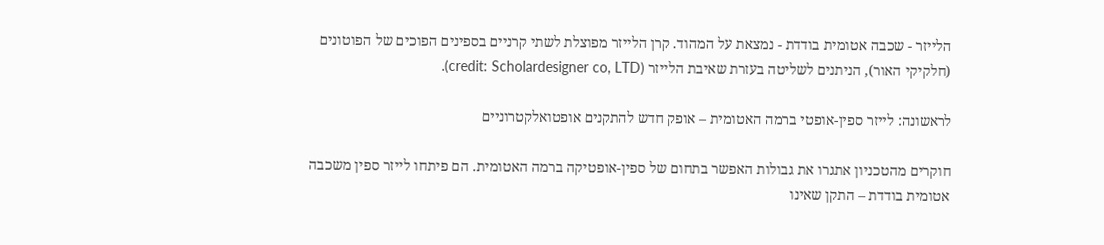הלייזר - שכבה אטומית בודדת - נמצאת על המהוד. קרן הלייזר מפוצלת לשתי קרניים בספינים הפוכים של הפוטונים (חלקיקי האור), הניתנים לשליטה בעזרת שאיבת הלייזר (credit: Scholardesigner co, LTD).

לראשונה: לייזר ספין-אופטי ברמה האטומית – אופק חדש להתקנים אופטואלקטרוניים

חוקרים מהטכניון אתגרו את גבולות האפשר בתחום של ספין-אופטיקה ברמה האטומית. הם פיתחו לייזר ספין משכבה אטומית בודדת – התקן שאינו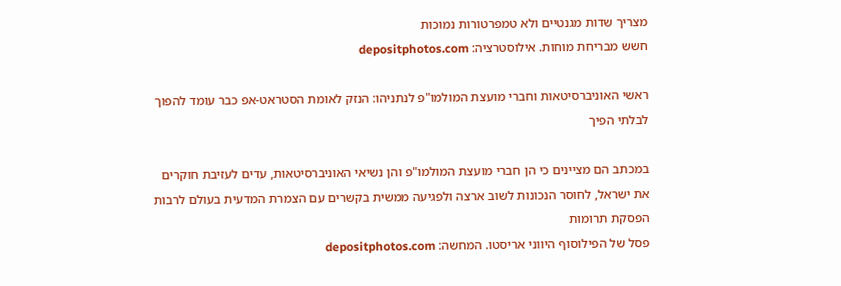מצריך שדות מגנטיים ולא טמפרטורות נמוכות
חשש מבריחת מוחות. אילוסטרציה: depositphotos.com

ראשי האוניברסיטאות וחברי מועצת המולמו"פ לנתניהו: הנזק לאומת הסטראט-אפ כבר עומד להפוך לבלתי הפיך

במכתב הם מציינים כי הן חברי מועצת המולמו"פ והן נשיאי האוניברסיטאות, עדים לעזיבת חוקרים את ישראל, לחוסר הנכונות לשוב ארצה ולפגיעה ממשית בקשרים עם הצמרת המדעית בעולם לרבות הפסקת תרומות
פסל של הפילוסוף היווני אריסטו. המחשה: depositphotos.com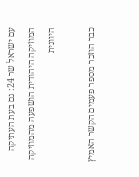עם ישראל שר 24: גם בעת העתיקה המוזיקה היהודית הושפעה מהמוזיקה היוונית

כבר הוזכר מספר פעמים הקשר האמיץ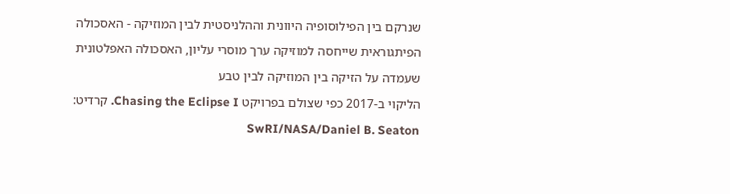שנרקם בין הפילוסופיה היוונית וההלניסטית לבין המוזיקה - האסכולה הפיתגוראית שייחסה למוזיקה ערך מוסרי עליון, האסכולה האפלטונית שעמדה על הזיקה בין המוזיקה לבין טבע
הליקוי ב-2017 כפי שצולם בפרויקט Chasing the Eclipse I. קרדיט: SwRI/NASA/Daniel B. Seaton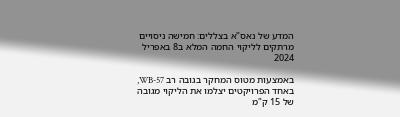המדע של נאס"א בצללים: חמישה ניסויים מרתקים לליקוי החמה המלא ב8 באפריל 2024

באמצעות מטוס המחקר בגובה רב WB-57, באחד הפרויקטים יצלמו את הליקוי מגובה של 15 ק"מ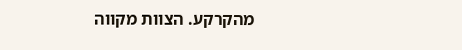מהקרקע. הצוות מקווה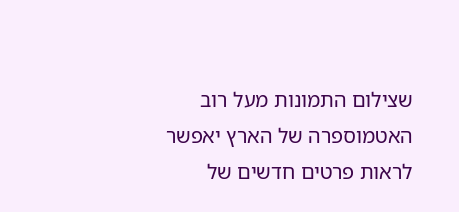שצילום התמונות מעל רוב האטמוספרה של הארץ יאפשר לראות פרטים חדשים של